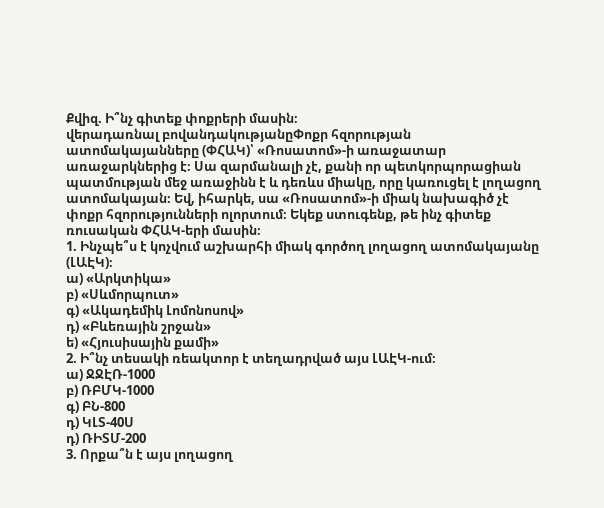Քվիզ. Ի՞նչ գիտեք փոքրերի մասին։
վերադառնալ բովանդակությանըՓոքր հզորության ատոմակայանները (ՓՀԱԿ)՝ «Ռոսատոմ»-ի առաջատար առաջարկներից է։ Սա զարմանալի չէ, քանի որ պետկորպորացիան պատմության մեջ առաջինն է և դեռևս միակը, որը կառուցել է լողացող ատոմակայան։ Եվ, իհարկե, սա «Ռոսատոմ»-ի միակ նախագիծ չէ փոքր հզորությունների ոլորտում։ Եկեք ստուգենք, թե ինչ գիտեք ռուսական ՓՀԱԿ-երի մասին։
1. Ինչպե՞ս է կոչվում աշխարհի միակ գործող լողացող ատոմակայանը (ԼԱԷԿ)։
ա) «Արկտիկա»
բ) «Սևմորպուտ»
գ) «Ակադեմիկ Լոմոնոսով»
դ) «Բևեռային շրջան»
ե) «Հյուսիսային քամի»
2. Ի՞նչ տեսակի ռեակտոր է տեղադրված այս ԼԱԷԿ-ում։
ա) ՋՋԷՌ-1000
բ) ՌԲՄԿ-1000
գ) ԲՆ-800
դ) ԿԼՏ-40Ս
դ) ՌԻՏՄ-200
3. Որքա՞ն է այս լողացող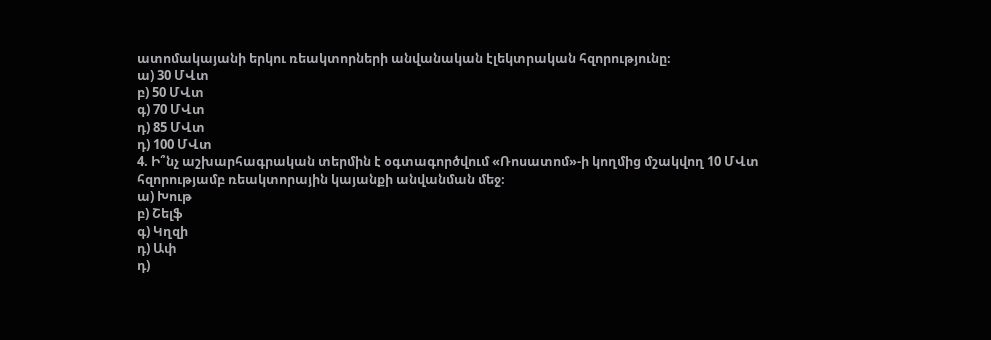ատոմակայանի երկու ռեակտորների անվանական էլեկտրական հզորությունը։
ա) 30 ՄՎտ
բ) 50 ՄՎտ
գ) 70 ՄՎտ
դ) 85 ՄՎտ
դ) 100 ՄՎտ
4. Ի՞նչ աշխարհագրական տերմին է օգտագործվում «Ռոսատոմ»-ի կողմից մշակվող 10 ՄՎտ հզորությամբ ռեակտորային կայանքի անվանման մեջ։
ա) Խութ
բ) Շելֆ
գ) Կղզի
դ) Ափ
դ)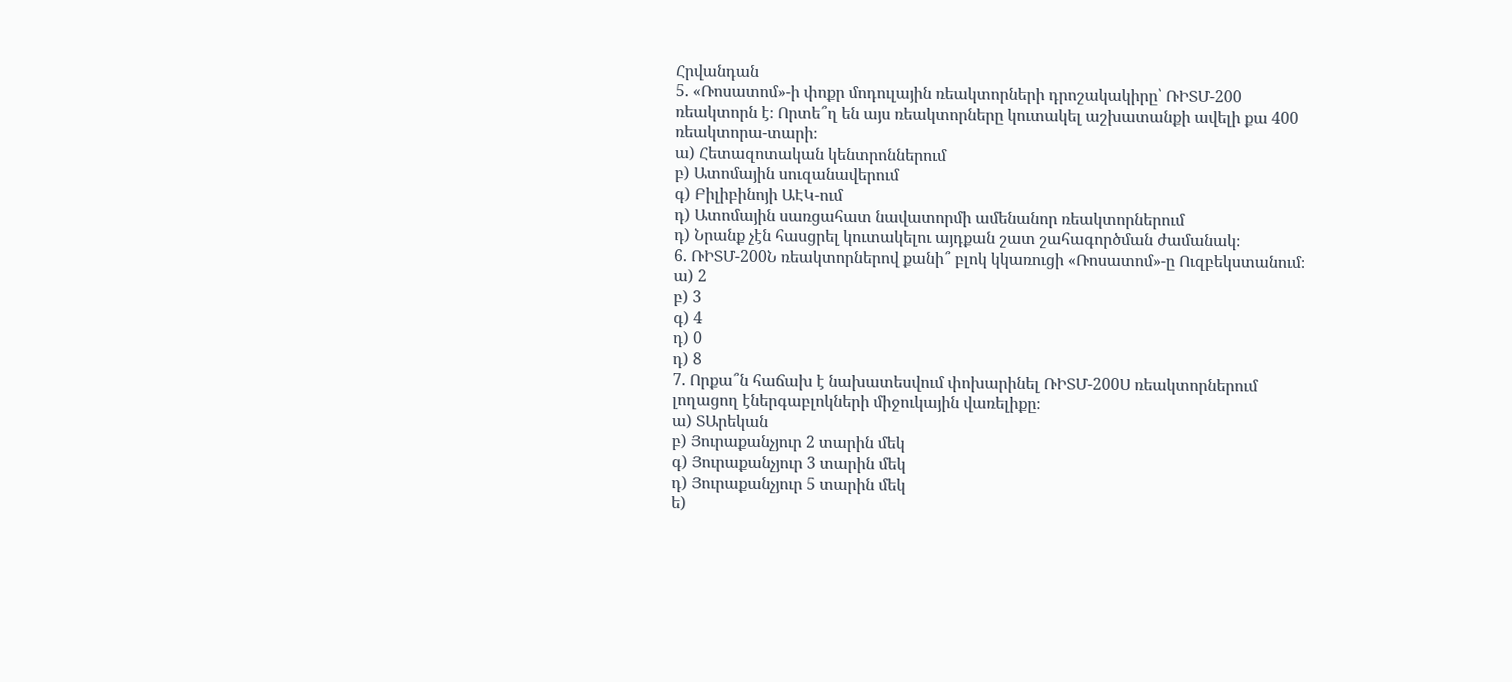Հրվանդան
5. «Ռոսատոմ»-ի փոքր մոդուլային ռեակտորների դրոշակակիրը՝ ՌԻՏՄ-200 ռեակտորն է։ Որտե՞ղ են այս ռեակտորները կուտակել աշխատանքի ավելի քա 400 ռեակտորա-տարի։
ա) Հետազոտական կենտրոններում
բ) Ատոմային սուզանավերում
գ) Բիլիբինոյի ԱԷԿ-ում
դ) Ատոմային սառցահատ նավատորմի ամենանոր ռեակտորներում
դ) Նրանք չէն հասցրել կուտակելու այդքան շատ շահագործման ժամանակ։
6. ՌԻՏՄ-200Ն ռեակտորներով քանի՞ բլոկ կկառուցի «Ռոսատոմ»-ը Ուզբեկստանում։
ա) 2
բ) 3
գ) 4
դ) 0
դ) 8
7. Որքա՞ն հաճախ է նախատեսվում փոխարինել ՌԻՏՄ-200Ս ռեակտորներում լողացող էներգաբլոկների միջուկային վառելիքը։
ա) ՏԱրեկան
բ) Յուրաքանչյուր 2 տարին մեկ
գ) Յուրաքանչյուր 3 տարին մեկ
դ) Յուրաքանչյուր 5 տարին մեկ
ե)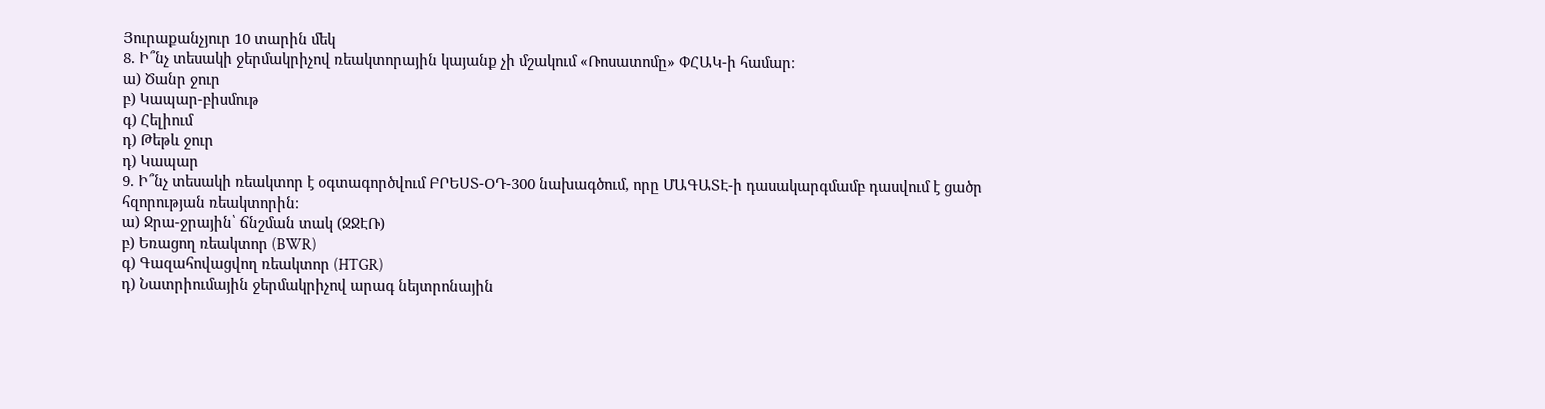Յուրաքանչյուր 10 տարին մեկ
8. Ի՞նչ տեսակի ջերմակրիչով ռեակտորային կայանք չի մշակում «Ռոսատոմը» ՓՀԱԿ-ի համար։
ա) Ծանր ջուր
բ) Կապար-բիսմութ
գ) Հելիում
դ) Թեթև ջուր
դ) Կապար
9. Ի՞նչ տեսակի ռեակտոր է օգտագործվում ԲՐԵՍՏ-OԴ-300 նախագծում, որը ՄԱԳԱՏԷ-ի դասակարգմամբ դասվում է ցածր հզորության ռեակտորին։
ա) Ջրա-ջրային՝ ճնշման տակ (ՋՋԷՌ)
բ) Եռացող ռեակտոր (BWR)
գ) Գազահովացվող ռեակտոր (HTGR)
դ) Նատրիումային ջերմակրիչով արագ նեյտրոնային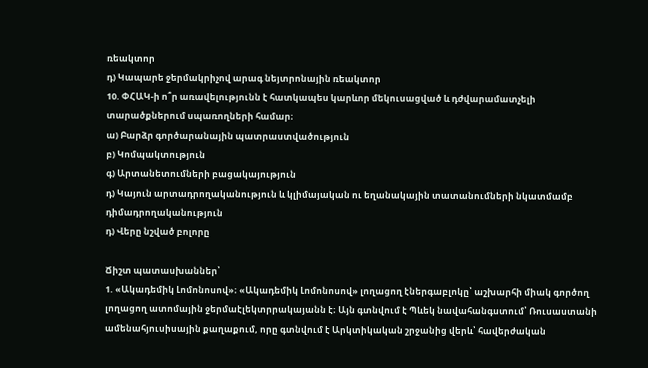ռեակտոր
դ) Կապարե ջերմակրիչով արագ նեյտրոնային ռեակտոր
10. ՓՀԱԿ-ի ո՞ր առավելությունն է հատկապես կարևոր մեկուսացված և դժվարամատչելի տարածքներում սպառողների համար։
ա) Բարձր գործարանային պատրաստվածություն
բ) Կոմպակտություն
գ) Արտանետումների բացակայություն
դ) Կայուն արտադրողականություն և կլիմայական ու եղանակային տատանումների նկատմամբ դիմադրողականություն
դ) Վերը նշված բոլորը

Ճիշտ պատասխաններ՝
1. «Ակադեմիկ Լոմոնոսով»։ «Ակադեմիկ Լոմոնոսով» լողացող էներգաբլոկը՝ աշխարհի միակ գործող լողացող ատոմային ջերմաէլեկտրրակայանն է։ Այն գտնվում է Պևեկ նավահանգստում՝ Ռուսաստանի ամենահյուսիսային քաղաքում, որը գտնվում է Արկտիկական շրջանից վերև՝ հավերժական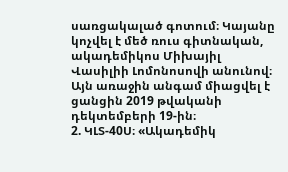սառցակալած գոտում։ Կայանը կոչվել է մեծ ռուս գիտնական, ակադեմիկոս Միխայիլ Վասիլիի Լոմոնոսովի անունով։ Այն առաջին անգամ միացվել է ցանցին 2019 թվականի դեկտեմբերի 19-ին։
2. ԿԼՏ-40Ս։ «Ակադեմիկ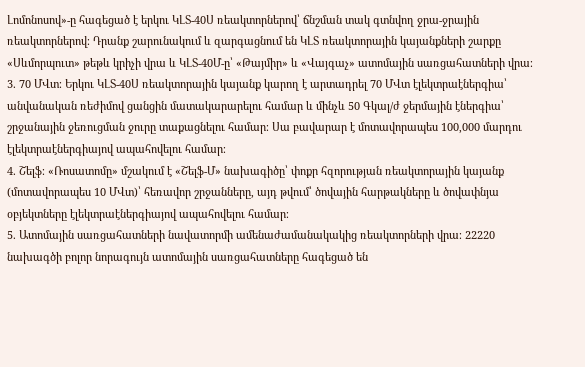Լոմոնոսով»-ը հագեցած է երկու ԿԼՏ-40Ս ռեակտորներով՝ ճնշման տակ գտնվող ջրա-ջրային ռեակտորներով։ Դրանք շարունակում և զարգացնում են ԿԼՏ ռեակտորային կայանքների շարքը «Սևմորպուտ» թեթև կրիչի վրա և ԿԼՏ-40Մ-ը՝ «Թայմիր» և «Վայգաչ» ատոմային սառցահատների վրա։
3. 70 ՄՎտ։ Երկու ԿԼՏ-40Ս ռեակտորային կայանք կարող է արտադրել 70 ՄՎտ էլեկտրաէներգիա՝ անվանական ռեժիմով ցանցին մատակարարելու համար և մինչև 50 Գկալ/ժ ջերմային էներգիա՝ շրջանային ջեռուցման ջուրը տաքացնելու համար։ Սա բավարար է մոտավորապես 100,000 մարդու էլեկտրաէներգիայով ապահովելու համար։
4. Շելֆ։ «Ռոսատոմը» մշակում է «Շելֆ-Մ» նախագիծը՝ փոքր հզորության ռեակտորային կայանք (մոտավորապես 10 ՄՎտ)՝ հեռավոր շրջանները, այդ թվում՝ ծովային հարթակները և ծովափնյա օբյեկտները էլեկտրաէներգիայով ապահովելու համար։
5. Ատոմային սառցահատների նավատորմի ամենաժամանակակից ռեակտորների վրա։ 22220 նախագծի բոլոր նորագույն ատոմային սառցահատները հագեցած են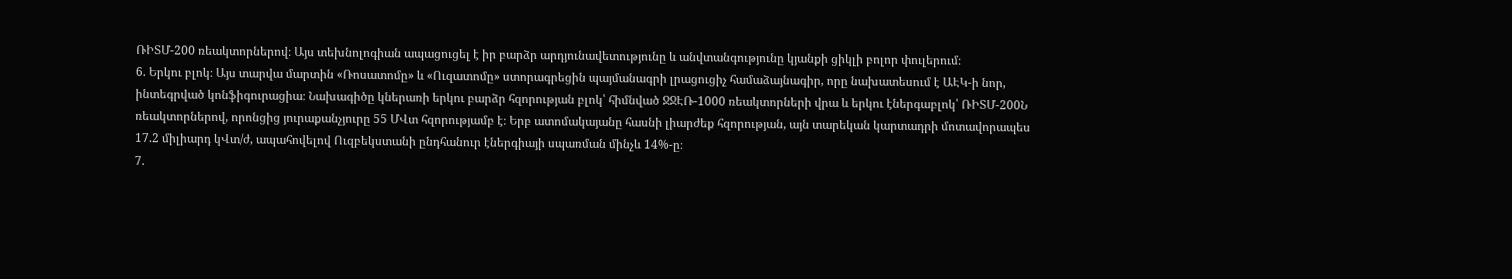ՌԻՏՄ-200 ռեակտորներով։ Այս տեխնոլոգիան ապացուցել է իր բարձր արդյունավետությունը և անվտանգությունը կյանքի ցիկլի բոլոր փուլերում։
6. Երկու բլոկ։ Այս տարվա մարտին «Ռոսատոմը» և «Ուզատոմը» ստորագրեցին պայմանագրի լրացուցիչ համաձայնագիր, որը նախատեսում է ԱԷԿ-ի նոր, ինտեգրված կոնֆիգուրացիա։ Նախագիծը կներառի երկու բարձր հզորության բլոկ՝ հիմնված ՋՋԷՌ-1000 ռեակտորների վրա և երկու էներգաբլոկ՝ ՌԻՏՄ-200Ն ռեակտորներով, որոնցից յուրաքանչյուրը 55 ՄՎտ հզորությամբ է։ Երբ ատոմակայանը հասնի լիարժեք հզորության, այն տարեկան կարտադրի մոտավորապես 17.2 միլիարդ կՎտ/ժ, ապահովելով Ուզբեկստանի ընդհանուր էներգիայի սպառման մինչև 14%-ը։
7.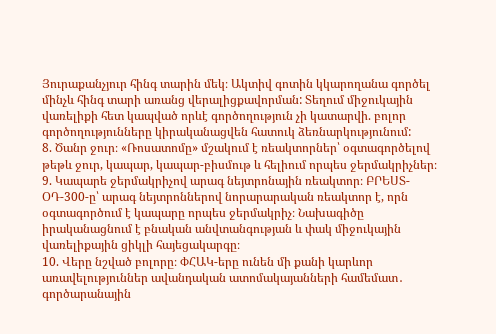Յուրաքանչյուր հինգ տարին մեկ։ Ակտիվ գոտին կկարողանա գործել մինչև հինգ տարի առանց վերալիցքավորման: Տեղում միջուկային վառելիքի հետ կապված որևէ գործողություն չի կատարվի. բոլոր գործողությունները կիրականացվեն հատուկ ձեռնարկությունում:
8. Ծանր ջուր։ «Ռոսատոմը» մշակում է ռեակտորներ՝ օգտագործելով թեթև ջուր, կապար, կապար-բիսմութ և հելիում որպես ջերմակրիչներ։
9. Կապարե ջերմակրիչով արագ նեյտրոնային ռեակտոր։ ԲՐԵՍՏ-ՕԴ-300-ը՝ արագ նեյտրոններով նորարարական ռեակտոր է, որն օգտագործում է կապարը որպես ջերմակրիչ։ Նախագիծը իրականացնում է բնական անվտանգության և փակ միջուկային վառելիքային ցիկլի հայեցակարգը։
10. Վերը նշված բոլորը։ ՓՀԱԿ-երը ունեն մի քանի կարևոր առավելություններ ավանդական ատոմակայանների համեմատ․ գործարանային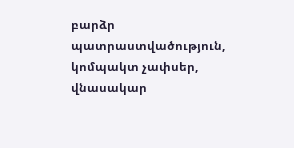բարձր պատրաստվածություն, կոմպակտ չափսեր, վնասակար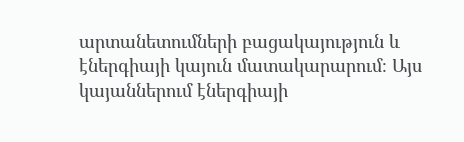արտանետումների բացակայություն և էներգիայի կայուն մատակարարում։ Այս կայաններում էներգիայի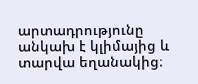արտադրությունը անկախ է կլիմայից և տարվա եղանակից։